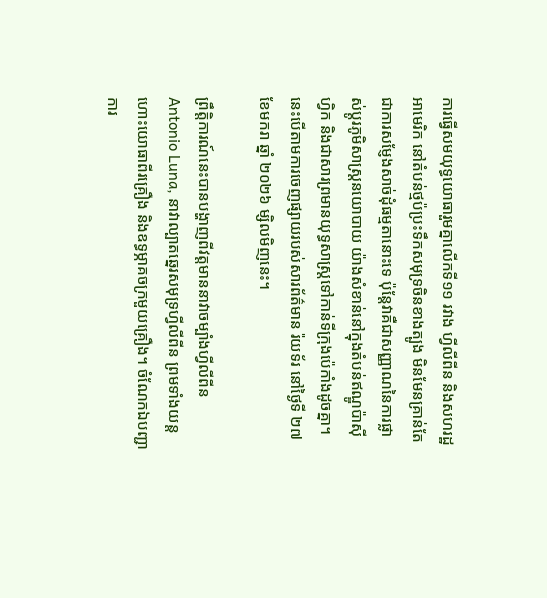ការធ្វើសមយុទ្ធយោធារួមគ្នាលើកទី១១ រវាង ហ្វីលីពីន និងសហរដ្ឋអាមេរិក នៅតំបន់ថ្មប៉ប្រះទឹកសមុទ្រចិនខាងត្បូង មិនមែនគ្រាន់តែជាការសម្ញែងសាច់ដុំធម្មតានោះទេ ប៉ុន្តែវាគឺជាសញ្ញាណនៃការផ្លាស់ប្តូរភូមិសាស្ត្រនយោបាយ យ៉ាងសំខាន់នៅក្នុងតំបន់ឥណ្ឌូប៉ាស៊ីហ្វិក និងជាសារព្រមានយុទ្ធសាស្ត្រទៅកាន់ទីក្រុងប៉េកាំងដូចគ្នា។ នេះបើតាមការចេញផ្សាយរបស់សារព័ត៌មាន រ៉យទ័រ នៅថ្ងៃទី ២៧ ខែមករា ឆ្នាំ ២០២៦ ម្សិលមិញនេះ។

ព្រឹត្តិការណ៍នេះបានបង្ហាញពីវត្តមាននាវាចម្បាំងហ្វីលីពីន Antonio Luna, នាវាល្បាតឆ្នេរសមុទ្រហ្វីលីពីន ព្រមទាំងយន្តហោះយោធាពីរគ្រឿង និងឧទ្ធម្ភាគចក្រមួយគ្រឿង។ ចំណែកឯបញ្ជាការ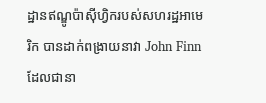ដ្ឋានឥណ្ឌូប៉ាស៊ីហ្វិករបស់សហរដ្ឋអាមេរិក បានដាក់ពង្រាយនាវា John Finn ដែលជានា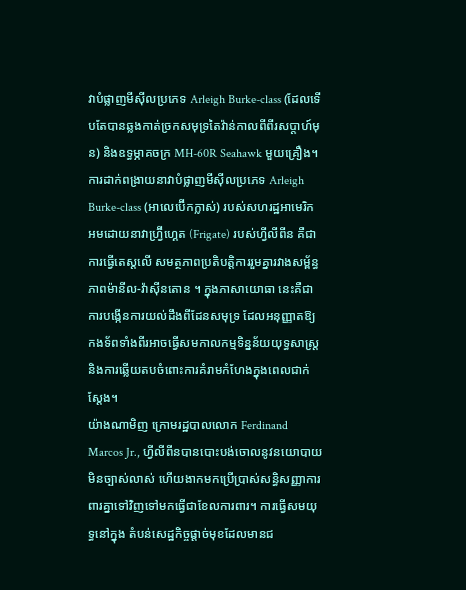វាបំផ្លាញមីស៊ីលប្រភេទ Arleigh Burke-class (ដែលទើបតែបានឆ្លងកាត់ច្រកសមុទ្រតៃវ៉ាន់កាលពីពីរសប្តាហ៍មុន) និងឧទ្ធម្ភាគចក្រ MH-60R Seahawk មួយគ្រឿង។
ការដាក់ពង្រាយនាវាបំផ្លាញមីស៊ីលប្រភេទ Arleigh Burke-class (អាលេប៊ើកក្លាស់) របស់សហរដ្ឋអាមេរិក អមដោយនាវាហ្វ្រ៊ីហ្គេត (Frigate) របស់ហ្វីលីពីន គឺជាការធ្វើតេស្តលើ សមត្ថភាពប្រតិបត្តិការរួមគ្នារវាងសម្ព័ន្ធភាពម៉ានីល-វ៉ាស៊ីនតោន ។ ក្នុងភាសាយោធា នេះគឺជាការបង្កើនការយល់ដឹងពីដែនសមុទ្រ ដែលអនុញ្ញាតឱ្យកងទ័ពទាំងពីរអាចធ្វើសមកាលកម្មទិន្នន័យយុទ្ធសាស្ត្រ និងការឆ្លើយតបចំពោះការគំរាមកំហែងក្នុងពេលជាក់ស្តែង។
យ៉ាងណាមិញ ក្រោមរដ្ឋបាលលោក Ferdinand Marcos Jr., ហ្វីលីពីនបានបោះបង់ចោលនូវនយោបាយមិនច្បាស់លាស់ ហើយងាកមកប្រើប្រាស់សន្ធិសញ្ញាការពារគ្នាទៅវិញទៅមកធ្វើជាខែលការពារ។ ការធ្វើសមយុទ្ធនៅក្នុង តំបន់សេដ្ឋកិច្ចផ្តាច់មុខដែលមានជ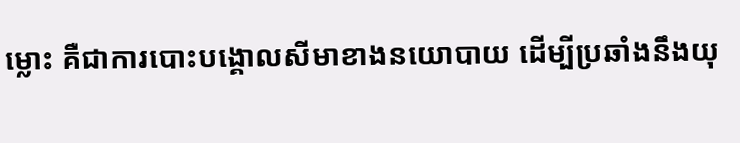ម្លោះ គឺជាការបោះបង្គោលសីមាខាងនយោបាយ ដើម្បីប្រឆាំងនឹងយុ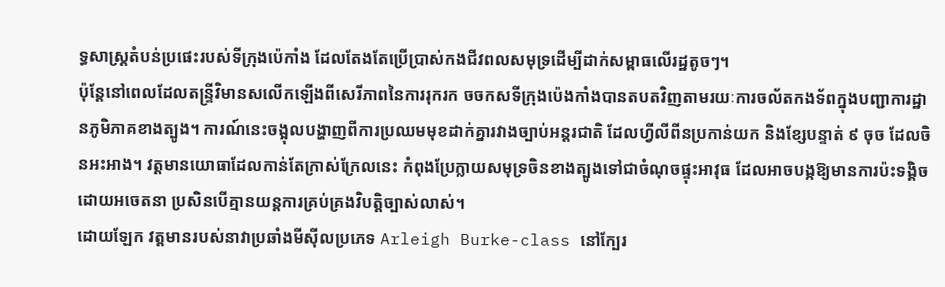ទ្ធសាស្ត្រតំបន់ប្រផេះរបស់ទីក្រុងប៉េកាំង ដែលតែងតែប្រើប្រាស់កងជីវពលសមុទ្រដើម្បីដាក់សម្ពាធលើរដ្ឋតូចៗ។
ប៉ុន្តែនៅពេលដែលតន្ទ្រីវិមានសលើកឡើងពីសេរីភាពនៃការរុករក ចចកសទីក្រុងប៉េងកាំងបានតបតវិញតាមរយៈការចល័តកងទ័ពក្នុងបញ្ជាការដ្ឋានភូមិភាគខាងត្បូង។ ការណ៍នេះចង្អុលបង្ហាញពីការប្រឈមមុខដាក់គ្នារវាងច្បាប់អន្តរជាតិ ដែលហ្វីលីពីនប្រកាន់យក និងខ្សែបន្ទាត់ ៩ ចុច ដែលចិនអះអាង។ វត្តមានយោធាដែលកាន់តែក្រាស់ក្រែលនេះ កំពុងប្រែក្លាយសមុទ្រចិនខាងត្បូងទៅជាចំណុចផ្ទុះអាវុធ ដែលអាចបង្កឱ្យមានការប៉ះទង្គិចដោយអចេតនា ប្រសិនបើគ្មានយន្តការគ្រប់គ្រងវិបត្តិច្បាស់លាស់។
ដោយឡែក វត្តមានរបស់នាវាប្រឆាំងមីស៊ីលប្រភេទ Arleigh Burke-class នៅក្បែរ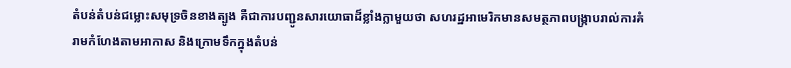តំបន់តំបន់ជម្លោះសមុទ្រចិនខាងត្បូង គឺជាការបញ្ជូនសារយោធាដ៏ខ្លាំងក្លាមួយថា សហរដ្ឋអាមេរិកមានសមត្ថភាពបង្ក្រាបរាល់ការគំរាមកំហែងតាមអាកាស និងក្រោមទឹកក្នុងតំបន់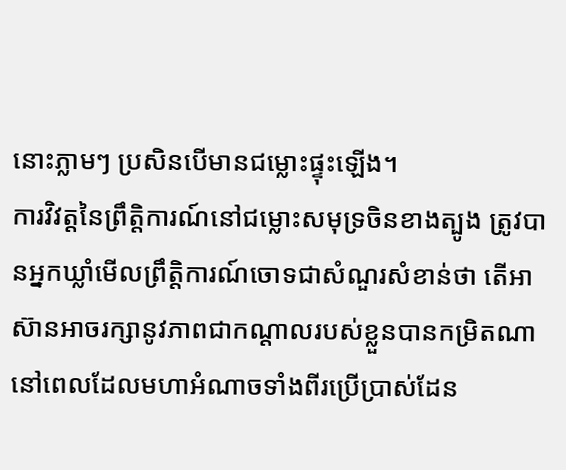នោះភ្លាមៗ ប្រសិនបើមានជម្លោះផ្ទុះឡើង។
ការវិវត្តនៃព្រឹត្តិការណ៍នៅជម្លោះសមុទ្រចិនខាងត្បូង ត្រូវបានអ្នកឃ្លាំមើលព្រឹត្តិការណ៍ចោទជាសំណួរសំខាន់ថា តើអាស៊ានអាចរក្សានូវភាពជាកណ្តាលរបស់ខ្លួនបានកម្រិតណា នៅពេលដែលមហាអំណាចទាំងពីរប្រើប្រាស់ដែន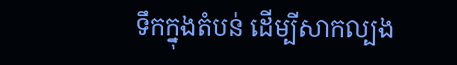ទឹកក្នុងតំបន់ ដើម្បីសាកល្បង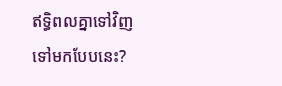ឥទ្ធិពលគ្នាទៅវិញទៅមកបែបនេះ?